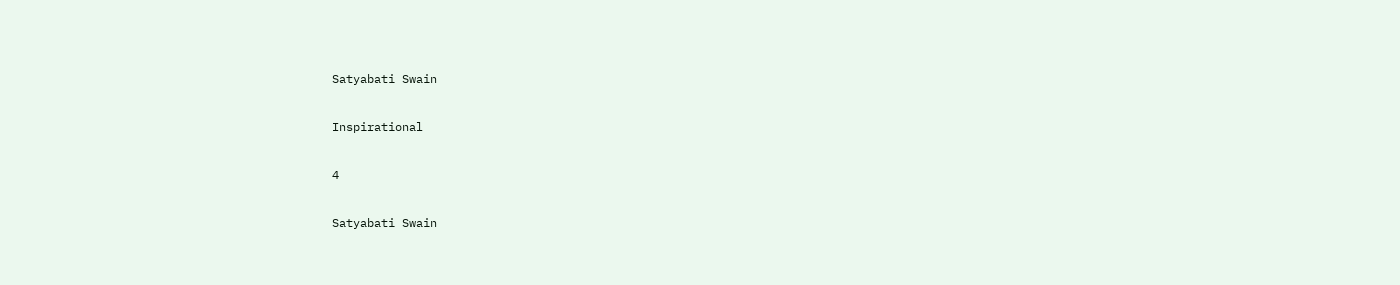Satyabati Swain

Inspirational

4

Satyabati Swain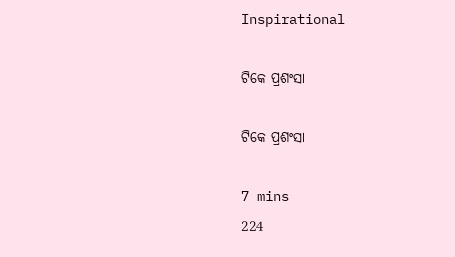Inspirational

ଟିକେ ପ୍ରଶଂସା

ଟିକେ ପ୍ରଶଂସା

7 mins
224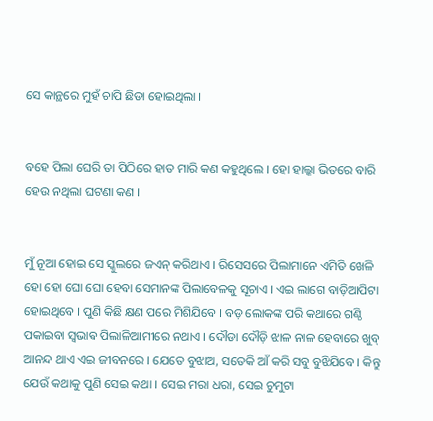ସେ କାନ୍ଥରେ ମୁହଁ ଚାପି ଛିଡା ହୋଇଥିଲା ।


ବହେ ପିଲା ଘେରି ତା ପିଠିରେ ହାତ ମାରି କଣ କହୁଥିଲେ । ହୋ ହାଲ୍କା ଭିତରେ ବାରି ହେଉ ନଥିଲା ଘଟଣା କଣ ।


ମୁଁ ନୂଆ ହୋଇ ସେ ସ୍କୁଲରେ ଜଏନ୍ କରିଥାଏ । ରିସେସରେ ପିଲାମାନେ ଏମିତି ଖେଳି ହୋ ହୋ ଘୋ ଘୋ ହେବା ସେମାନଙ୍କ ପିଲାବେଳକୁ ସୂଚାଏ । ଏଇ ଲାଗେ ବାଡ଼ିଆପିଟା ହୋଇଥିବେ । ପୁଣି କିଛି କ୍ଷଣ ପରେ ମିଶିଯିବେ । ବଡ଼ ଲୋକଙ୍କ ପରି କଥାରେ ଗଣ୍ଠି ପକାଇବା ସ୍ୱଭାଵ ପିଲାଳିଆମୀରେ ନଥାଏ । ଦୌଡା ଦୌଡ଼ି ଝାଳ ନାଳ ହେବାରେ ଖୁବ୍ ଆନନ୍ଦ ଥାଏ ଏଇ ଜୀବନରେ । ଯେତେ ବୁଝାଅ, ସତେକି ଆଁ କରି ସବୁ ବୁଝିଯିବେ । କିନ୍ତୁ ଯେଉଁ କଥାକୁ ପୁଣି ସେଇ କଥା । ସେଇ ମରା ଧରା, ସେଇ ଚୁମୁଟା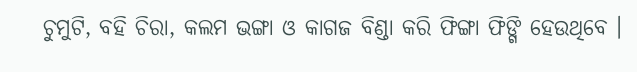ଚୁମୁଟି, ବହି ଚିରା, କଲମ ଭଙ୍ଗା ଓ କାଗଜ ବିଣ୍ଡା କରି ଫିଙ୍ଗା ଫିଙ୍ଗି ହେଉଥିବେ ।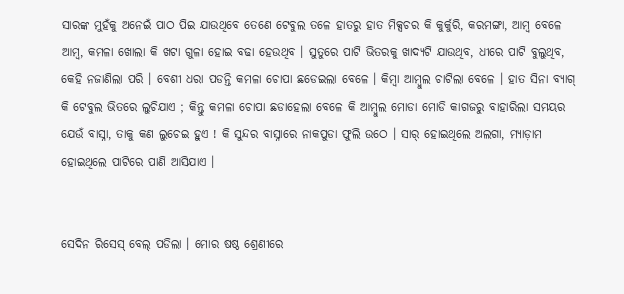ସାରଙ୍କ ମୁହଁକୁ ଅନେଇଁ ପାଠ ପିଇ ଯାଉଥିବେ ତେଣେ ଟେବୁଲ ତଳେ ହାତରୁ ହାତ ମିକ୍ସଚର କି କୁର୍କୁରି, କରମଙ୍ଗା, ଆମ୍ବ ବେଳେ ଆମ୍ବ, କମଳା ଖୋଲା କି ଖଟା ଗୁଳା ହୋଇ ବଢା ହେଉଥିବ । ସୁତୁରେ ପାଟି ଭିତରକୁ ଖାଦ୍ୟଟି ଯାଉଥିବ, ଧୀରେ ପାଟି ବୁଲୁଥିବ, କେହି ନଜାଣିଲା ପରି । ବେଶୀ ଧରା ପଡନ୍ତି କମଳା ଚୋପା ଛଡେଇଲା ବେଳେ । କିମ୍ବା ଆମ୍ବୁଲ ଚାଟିଲା ବେଳେ । ହାତ ସିନା ବ୍ୟାଗ୍ କି ଟେବୁଲ ଭିତରେ ଲୁଚିଯାଏ ; କିନ୍ତୁ କମଳା ଚୋପା ଛଡାହେଲା ବେଳେ କି ଆମ୍ବୁଲ ମୋଡା ମୋଡି କାଗଜରୁ ବାହାରିଲା ସମୟର ଯେଉଁ ବାସ୍ନା, ତାକୁ କଣ ଲୁଚେଇ ହୁଏ ! କି ସୁନ୍ଦର ବାସ୍ନାରେ ନାକପୁଡା ଫୁଲି ଉଠେ । ସାର୍ ହୋଇଥିଲେ ଅଲଗା, ମ୍ୟାଡ଼ାମ ହୋଇଥିଲେ ପାଟିରେ ପାଣି ଆସିଯାଏ ।


ସେଦିନ ରିସେସ୍ ବେଲ୍ ପଡିଲା । ମୋର ଷଷ୍ଠ ଶ୍ରେଣୀରେ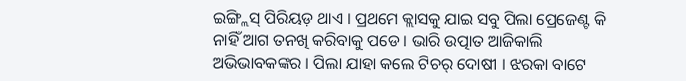ଇଙ୍ଗ୍ଲିସ୍ ପିରିୟଡ଼ ଥାଏ । ପ୍ରଥମେ କ୍ଲାସକୁ ଯାଇ ସବୁ ପିଲା ପ୍ରେଜେଣ୍ଟ କି ନାହିଁ ଆଗ ତନଖି କରିବାକୁ ପଡେ । ଭାରି ଉତ୍ପାତ ଆଜିକାଲି ଅଭିଭାବକଙ୍କର । ପିଲା ଯାହା କଲେ ଟିଚର୍ ଦୋଷୀ । ଝରକା ବାଟେ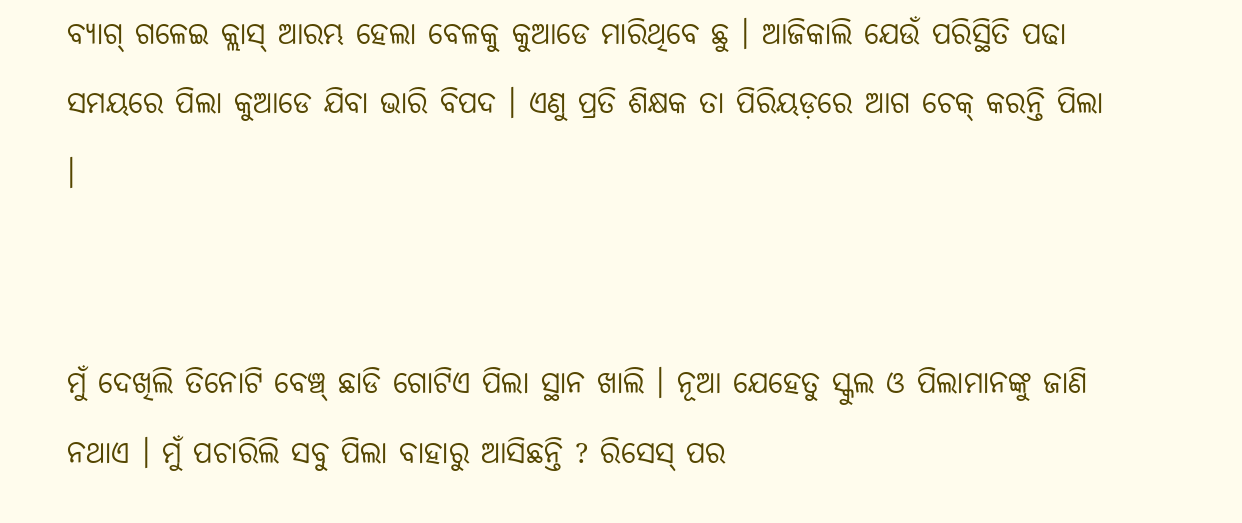ବ୍ୟାଗ୍ ଗଳେଇ କ୍ଲାସ୍ ଆରମ୍ଭ ହେଲା ବେଳକୁ କୁଆଡେ ମାରିଥିବେ ଛୁ । ଆଜିକାଲି ଯେଉଁ ପରିସ୍ଥିତି ପଢା ସମୟରେ ପିଲା କୁଆଡେ ଯିବା ଭାରି ବିପଦ । ଏଣୁ ପ୍ରତି ଶିକ୍ଷକ ତା ପିରିୟଡ଼ରେ ଆଗ ଚେକ୍ କରନ୍ତି ପିଲା ।


ମୁଁ ଦେଖିଲି ତିନୋଟି ବେଞ୍ଚ୍ ଛାଡି ଗୋଟିଏ ପିଲା ସ୍ଥାନ ଖାଲି । ନୂଆ ଯେହେତୁ ସ୍କୁଲ ଓ ପିଲାମାନଙ୍କୁ ଜାଣି ନଥାଏ । ମୁଁ ପଚାରିଲି ସବୁ ପିଲା ବାହାରୁ ଆସିଛନ୍ତି ? ରିସେସ୍ ପର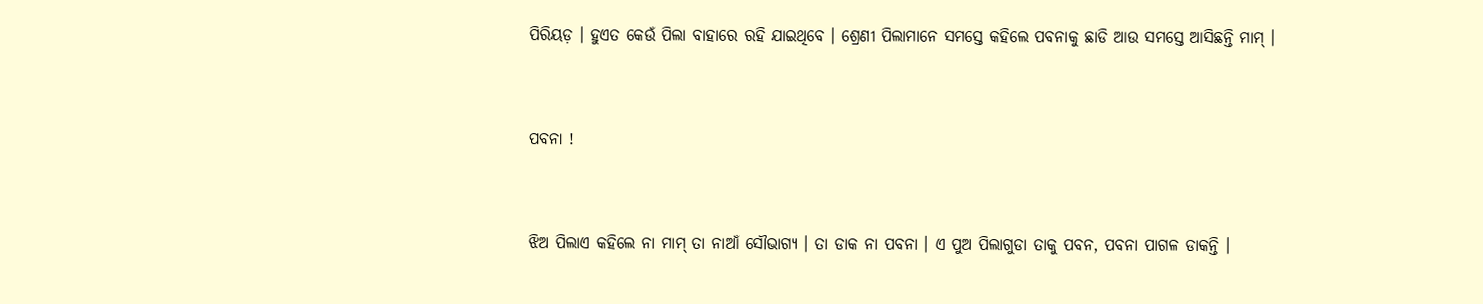ପିରିୟଡ଼ । ହୁଏତ କେଉଁ ପିଲା ବାହାରେ ରହି ଯାଇଥିବେ । ଶ୍ରେଣୀ ପିଲାମାନେ ସମସ୍ତେ କହିଲେ ପବନାକୁ ଛାଡି ଆଉ ସମସ୍ତେ ଆସିଛନ୍ତି ମାମ୍ ।


ପବନା !


ଝିଅ ପିଲାଏ କହିଲେ ନା ମାମ୍ ତା ନାଆଁ ସୌଭାଗ୍ୟ । ତା ଡାକ ନା ପବନା । ଏ ପୁଅ ପିଲାଗୁଡା ତାକୁ ପବନ, ପବନା ପାଗଳ ଡାକନ୍ତି ।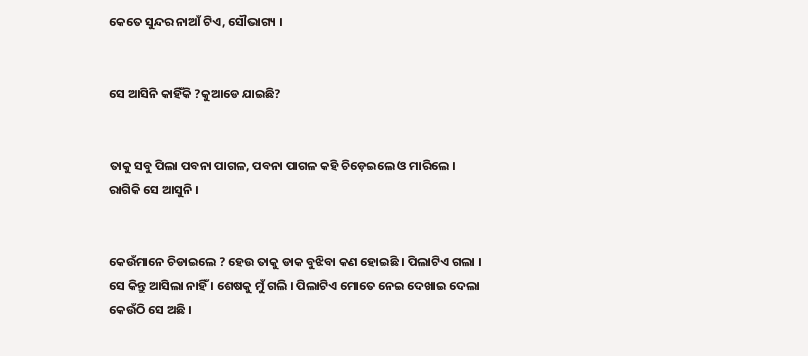କେତେ ସୁନ୍ଦର ନାଆଁ ଟିଏ, ସୌଭାଗ୍ୟ ।


ସେ ଆସିନି କାହିଁକି ?କୁଆଡେ ଯାଇଛି?


ତାକୁ ସବୁ ପିଲା ପବନା ପାଗଳ, ପବନା ପାଗଳ କହି ଚିଡ଼େଇଲେ ଓ ମାରିଲେ । ରାଗିକି ସେ ଆସୁନି ।


କେଉଁମାନେ ଚିଡାଇଲେ ? ହେଉ ତାକୁ ଡାକ ବୁଝିବା କଣ ହୋଇଛି । ପିଲାଟିଏ ଗଲା । ସେ କିନ୍ତୁ ଆସିଲା ନାହିଁ । ଶେଷକୁ ମୁଁ ଗଲି । ପିଲାଟିଏ ମୋତେ ନେଇ ଦେଖାଇ ଦେଲା କେଉଁଠି ସେ ଅଛି ।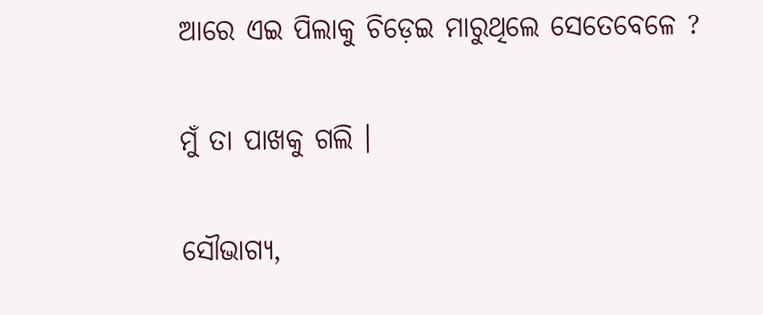ଆରେ ଏଇ ପିଲାକୁ ଚିଡ଼େଇ ମାରୁଥିଲେ ସେତେବେଳେ ?


ମୁଁ ତା ପାଖକୁ ଗଲି ।


ସୌଭାଗ୍ୟ,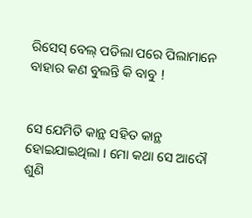ରିସେସ୍ ବେଲ୍ ପଡିଲା ପରେ ପିଲାମାନେ ବାହାର କଣ ବୁଲନ୍ତି କି ବାବୁ !


ସେ ଯେମିତି କାନ୍ଥ ସହିତ କାନ୍ଥ ହୋଇଯାଇଥିଲା । ମୋ କଥା ସେ ଆଦୌ ଶୁଣି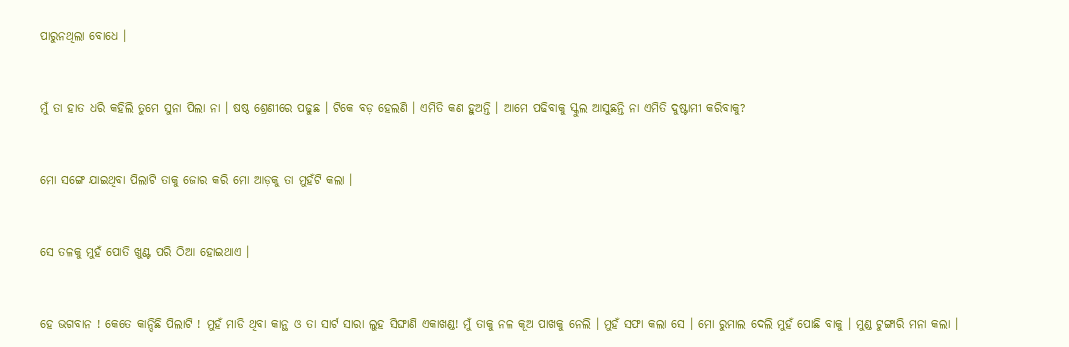ପାରୁନଥିଲା ବୋଧେ ।


ମୁଁ ତା ହାତ ଧରି କହିଲି ତୁମେ ସୁନା ପିଲା ନା । ଷଷ୍ଠ ଶ୍ରେଣୀରେ ପଢୁଛ । ଟିକେ ବଡ଼ ହେଲଣି । ଏମିତି କଣ ହୁଅନ୍ତି । ଆମେ ପଢିବାକୁ ସ୍କୁଲ ଆସୁଛନ୍ତି ନା ଏମିତି ଦୁଷ୍ଟାମୀ କରିବାକୁ?


ମୋ ସଙ୍ଗେ ଯାଇଥିବା ପିଲାଟି ତାକୁ ଜୋର କରି ମୋ ଆଡ଼କୁ ତା ମୁହଁଟି କଲା ।


ସେ ତଳକୁ ମୁହଁ ପୋତି ଖୁଣ୍ଟ ପରି ଠିଆ ହୋଇଥାଏ ।


ହେ ଭଗବାନ ! କେତେ କାନ୍ଦିଛି ପିଲାଟି ! ମୁହଁ ମାଡି ଥିବା କାନ୍ଥ ଓ ତା ସାର୍ଟ ସାରା ଲୁହ ସିଙ୍ଘାଣି ଏକାଖଣ୍ଡ! ମୁଁ ତାକୁ ନଳ କୂଅ ପାଖକୁ ନେଲି । ମୁହଁ ସଫା କଲା ସେ । ମୋ ରୁମାଲ ଦେଲି ମୁହଁ ପୋଛି ବାକୁ । ମୁଣ୍ଡ ଟୁଙ୍ଗାରି ମନା କଲା ।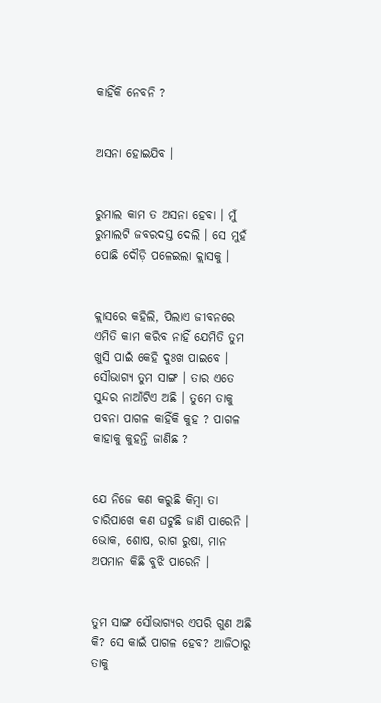କାହିଁକି ନେବନି ?


ଅସନା ହୋଇଯିବ ।


ରୁମାଲ କାମ ତ ଅସନା ହେବା । ମୁଁ ରୁମାଲଟି ଜବରଦସ୍ତ ଦେଲି । ସେ ମୁହଁ ପୋଛି ଦୌଡ଼ି ପଳେଇଲା କ୍ଲାସକୁ ।


କ୍ଲାସରେ କହିଲି, ପିଲାଏ ଜୀବନରେ ଏମିତି କାମ କରିବ ନାହିଁ ଯେମିତି ତୁମ ଖୁସି ପାଇଁ କେହି ଦୁଃଖ ପାଇବେ । ସୌଭାଗ୍ୟ ତୁମ ସାଙ୍ଗ । ତାର ଏତେ ସୁନ୍ଦର ନାଆଁଟିଏ ଅଛି । ତୁମେ ତାକୁ ପବନା ପାଗଳ କାହିଁକି କୁହ ? ପାଗଳ କାହାକୁ କୁହନ୍ତି ଜାଣିଛ ?


ଯେ ନିଜେ କଣ କରୁଛି କିମ୍ବା ତା ଚାରିପାଖେ କଣ ଘଟୁଛି ଜାଣି ପାରେନି । ଭୋକ, ଶୋଷ, ରାଗ ରୁଷା, ମାନ ଅପମାନ କିଛି ବୁଝି ପାରେନି ।


ତୁମ ସାଙ୍ଗ ସୌଭାଗ୍ୟର ଏପରି ଗୁଣ ଅଛି କି? ସେ କାଇଁ ପାଗଳ ହେବ? ଆଜିଠାରୁ ତାକୁ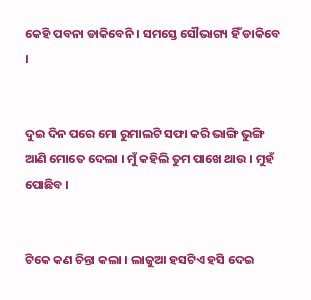କେହି ପବନା ଡାକିବେନି । ସମସ୍ତେ ସୌଭାଗ୍ୟ ହିଁ ଡାକିବେ ।


ଦୁଇ ଦିନ ପରେ ମୋ ରୁମାଲଟି ସଫା କରି ଭାଙ୍ଗି ଭୁଙ୍ଗି ଆଣି ମୋତେ ଦେଲା । ମୁଁ କହିଲି ତୁମ ପାଖେ ଥାଉ । ମୁହଁ ପୋଛିବ ।


ଟିକେ କଣ ଚିନ୍ତା କଲା । ଲାଜୁଆ ହସଟିଏ ହସି ଦେଇ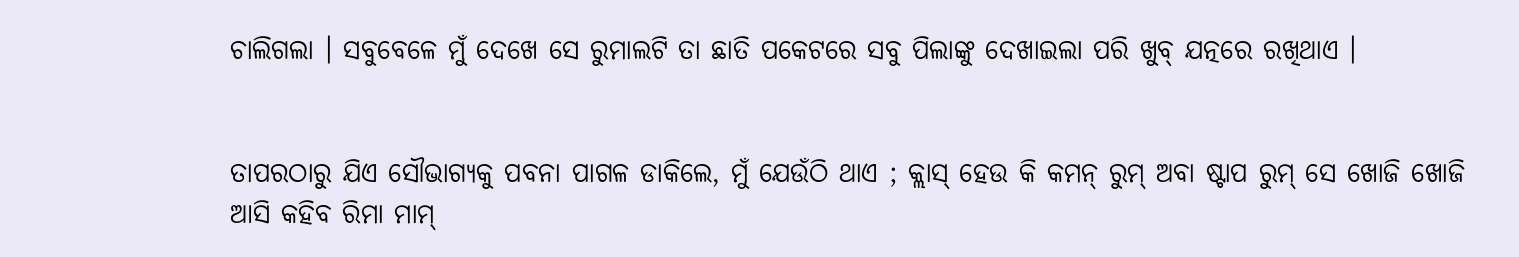ଚାଲିଗଲା । ସବୁବେଳେ ମୁଁ ଦେଖେ ସେ ରୁମାଲଟି ତା ଛାତି ପକେଟରେ ସବୁ ପିଲାଙ୍କୁ ଦେଖାଇଲା ପରି ଖୁବ୍ ଯତ୍ନରେ ରଖିଥାଏ ।


ତାପରଠାରୁ ଯିଏ ସୌଭାଗ୍ୟକୁ ପବନା ପାଗଳ ଡାକିଲେ, ମୁଁ ଯେଉଁଠି ଥାଏ ; କ୍ଲାସ୍ ହେଉ କି କମନ୍ ରୁମ୍ ଅବା ଷ୍ଟାପ ରୁମ୍ ସେ ଖୋଜି ଖୋଜି ଆସି କହିବ ରିମା ମାମ୍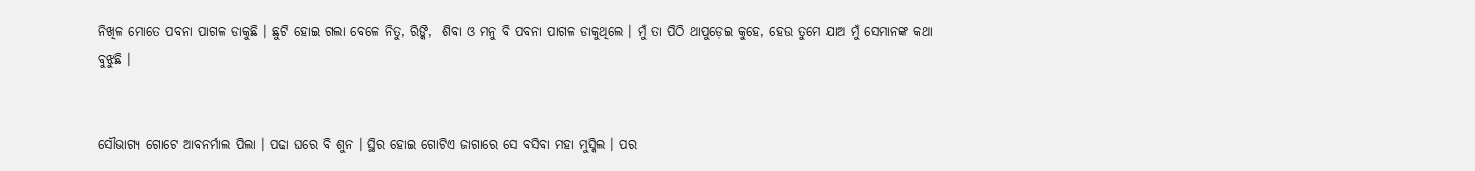ନିଖିଳ ମୋତେ ପବନା ପାଗଳ ଡାକୁଛି । ଛୁଟି ହୋଇ ଗଲା ବେଳେ ନିତୁ, ରିଙ୍କି,  ଶିବା ଓ ମନୁ ବି ପବନା ପାଗଳ ଡାକୁଥିଲେ । ମୁଁ ତା ପିଠି ଥାପୁଡ଼େଇ କୁହେ, ହେଉ ତୁମେ ଯାଅ ମୁଁ ସେମାନଙ୍କ କଥା ବୁଝୁଛି ।


ସୌଭାଗ୍ୟ ଗୋଟେ ଆବନର୍ମାଲ ପିଲା । ପଢା ଘରେ ବି ଶୁନ । ସ୍ଥିର ହୋଇ ଗୋଟିଏ ଜାଗାରେ ସେ ବସିବା ମହା ମୁସ୍କିଲ । ପର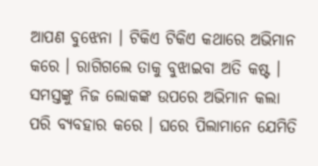ଆପଣ ବୁଝେନା । ଟିକିଏ ଟିକିଏ କଥାରେ ଅଭିମାନ କରେ । ରାଗିଗଲେ ତାକୁ ବୁଝାଇବା ଅତି କଷ୍ଟ । ସମସ୍ତଙ୍କୁ ନିଜ ଲୋକଙ୍କ ଉପରେ ଅଭିମାନ କଲା ପରି ବ୍ୟବହାର କରେ । ଘରେ ପିଲାମାନେ ଯେମିତି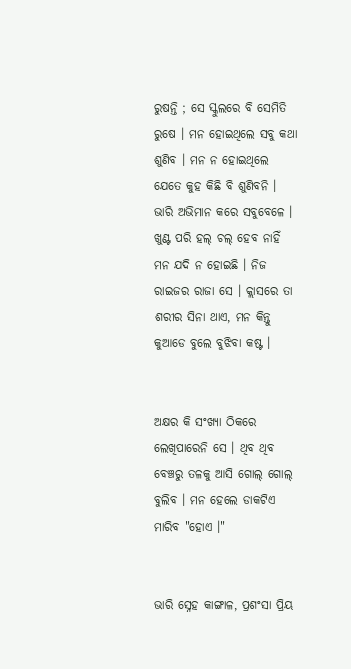ରୁଷନ୍ତି ; ସେ ସ୍କୁଲରେ ବି ସେମିତି ରୁଷେ । ମନ ହୋଇଥିଲେ ସବୁ କଥା ଶୁଣିବ । ମନ ନ ହୋଇଥିଲେ ଯେତେ କୁହ କିଛି ବି ଶୁଣିବନି । ଭାରି ଅଭିମାନ କରେ ସବୁବେଳେ । ଖୁଣ୍ଟ ପରି ହଲ୍ ଚଲ୍ ହେବ ନାହିଁ ମନ ଯଦି ନ ହୋଇଛି । ନିଜ ରାଇଜର ରାଜା ସେ । କ୍ଲାସରେ ତା ଶରୀର ସିନା ଥାଏ, ମନ କିନ୍ତୁ କୁଆଡେ ବୁଲେ ବୁଝିବା କଷ୍ଟ ।


ଅକ୍ଷର କି ସଂଖ୍ୟା ଠିକରେ ଲେଖିପାରେନି ସେ । ଥିବ ଥିବ ବେଞ୍ଚରୁ ତଳକୁ ଆସି ଗୋଲ୍ ଗୋଲ୍ ବୁଲିବ । ମନ ହେଲେ ଡାକଟିଏ ମାରିବ "ହୋଏ ।"


ଭାରି ସ୍ନେହ କାଙ୍ଗାଳ, ପ୍ରଶଂସା ପ୍ରିୟ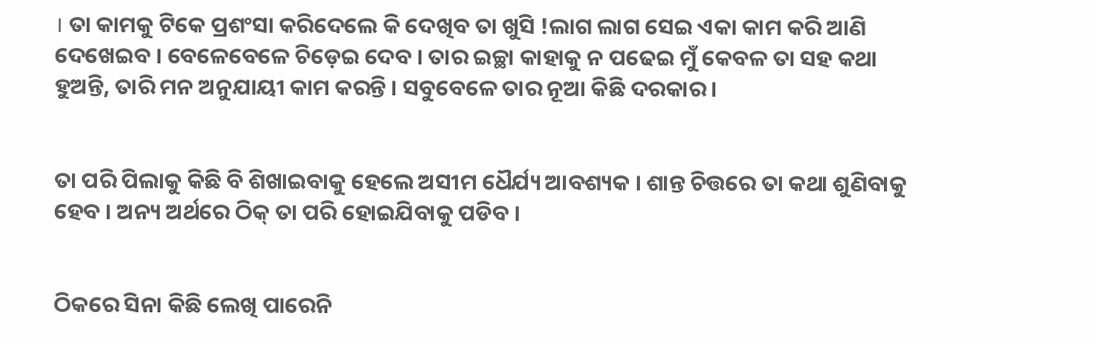। ତା କାମକୁ ଟିକେ ପ୍ରଶଂସା କରିଦେଲେ କି ଦେଖିବ ତା ଖୁସି !ଲାଗ ଲାଗ ସେଇ ଏକା କାମ କରି ଆଣି ଦେଖେଇବ । ବେଳେବେଳେ ଚିଡ଼େଇ ଦେବ । ତାର ଇଚ୍ଛା କାହାକୁ ନ ପଢେଇ ମୁଁ କେବଳ ତା ସହ କଥା ହୁଅନ୍ତି, ତାରି ମନ ଅନୁଯାୟୀ କାମ କରନ୍ତି । ସବୁବେଳେ ତାର ନୂଆ କିଛି ଦରକାର ।


ତା ପରି ପିଲାକୁ କିଛି ବି ଶିଖାଇବାକୁ ହେଲେ ଅସୀମ ଧୈର୍ଯ୍ୟ ଆବଶ୍ୟକ । ଶାନ୍ତ ଚିତ୍ତରେ ତା କଥା ଶୁଣିବାକୁ ହେବ । ଅନ୍ୟ ଅର୍ଥରେ ଠିକ୍ ତା ପରି ହୋଇଯିବାକୁ ପଡିବ ।


ଠିକରେ ସିନା କିଛି ଲେଖି ପାରେନି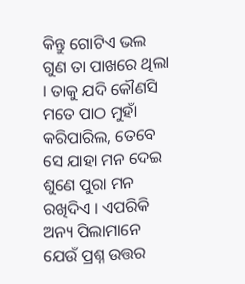କିନ୍ତୁ ଗୋଟିଏ ଭଲ ଗୁଣ ତା ପାଖରେ ଥିଲା । ତାକୁ ଯଦି କୌଣସି ମତେ ପାଠ ମୁହାଁ କରିପାରିଲ, ତେବେ ସେ ଯାହା ମନ ଦେଇ ଶୁଣେ ପୁରା ମନ ରଖିଦିଏ । ଏପରିକି ଅନ୍ୟ ପିଲାମାନେ ଯେଉଁ ପ୍ରଶ୍ନ ଉତ୍ତର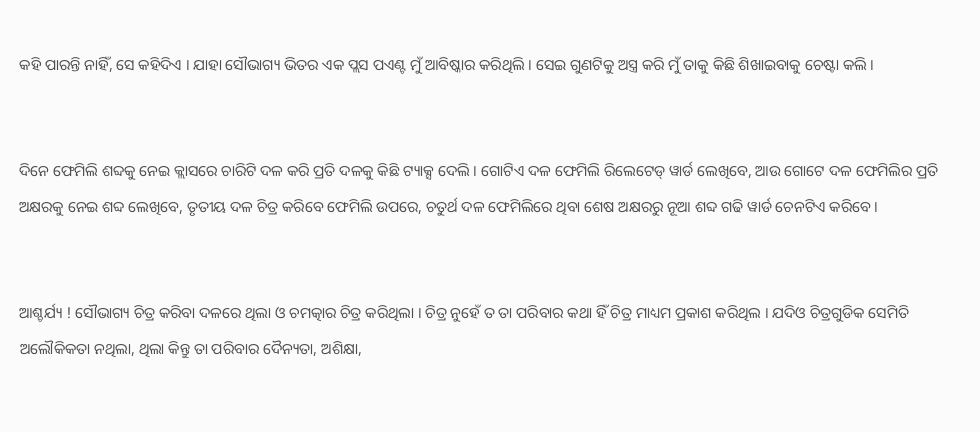କହି ପାରନ୍ତି ନାହିଁ, ସେ କହିଦିଏ । ଯାହା ସୌଭାଗ୍ୟ ଭିତର ଏକ ପ୍ଲସ ପଏଣ୍ଟ ମୁଁ ଆବିଷ୍କାର କରିଥିଲି । ସେଇ ଗୁଣଟିକୁ ଅସ୍ତ୍ର କରି ମୁଁ ତାକୁ କିଛି ଶିଖାଇବାକୁ ଚେଷ୍ଟା କଲି ।


ଦିନେ ଫେମିଲି ଶବ୍ଦକୁ ନେଇ କ୍ଲାସରେ ଚାରିଟି ଦଳ କରି ପ୍ରତି ଦଳକୁ କିଛି ଟ୍ୟାକ୍ସ ଦେଲି । ଗୋଟିଏ ଦଳ ଫେମିଲି ରିଲେଟେଡ୍ ୱାର୍ଡ ଲେଖିବେ, ଆଉ ଗୋଟେ ଦଳ ଫେମିଲିର ପ୍ରତି ଅକ୍ଷରକୁ ନେଇ ଶବ୍ଦ ଲେଖିବେ, ତୃତୀୟ ଦଳ ଚିତ୍ର କରିବେ ଫେମିଲି ଉପରେ, ଚତୁର୍ଥ ଦଳ ଫେମିଲିରେ ଥିବା ଶେଷ ଅକ୍ଷରରୁ ନୂଆ ଶବ୍ଦ ଗଢି ୱାର୍ଡ ଚେନଟିଏ କରିବେ ।


ଆଶ୍ଚର୍ଯ୍ୟ ! ସୌଭାଗ୍ୟ ଚିତ୍ର କରିବା ଦଳରେ ଥିଲା ଓ ଚମତ୍କାର ଚିତ୍ର କରିଥିଲା । ଚିତ୍ର ନୁହେଁ ତ ତା ପରିବାର କଥା ହିଁ ଚିତ୍ର ମାଧ୍ୟମ ପ୍ରକାଶ କରିଥିଲ । ଯଦିଓ ଚିତ୍ରଗୁଡିକ ସେମିତି ଅଲୌକିକତା ନଥିଲା, ଥିଲା କିନ୍ତୁ ତା ପରିବାର ଦୈନ୍ୟତା, ଅଶିକ୍ଷା,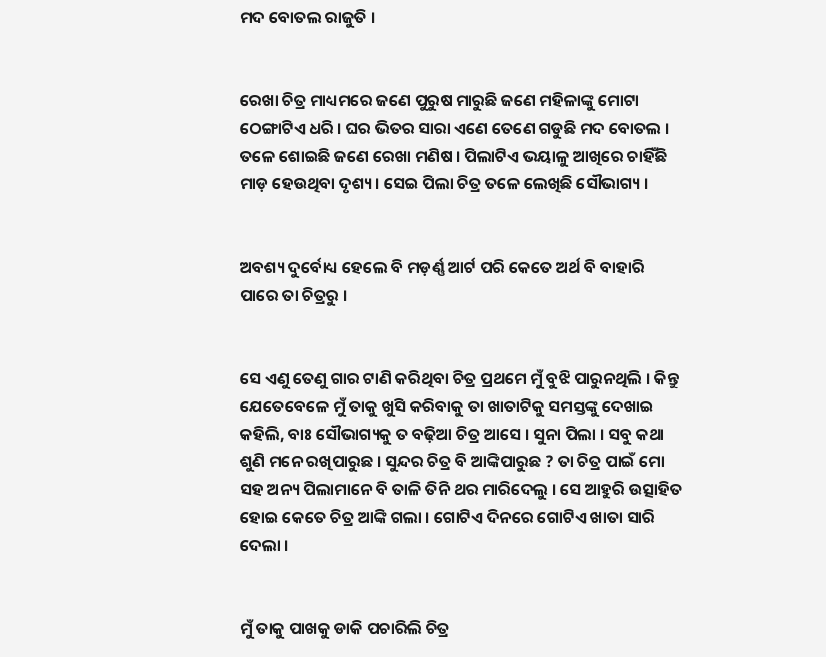ମଦ ବୋତଲ ରାଜୁତି ।


ରେଖା ଚିତ୍ର ମାଧ୍ୟମରେ ଜଣେ ପୁରୁଷ ମାରୁଛି ଜଣେ ମହିଳାଙ୍କୁ ମୋଟା ଠେଙ୍ଗାଟିଏ ଧରି । ଘର ଭିତର ସାରା ଏଣେ ତେଣେ ଗଡୁଛି ମଦ ବୋତଲ । ତଳେ ଶୋଇଛି ଜଣେ ରେଖା ମଣିଷ । ପିଲାଟିଏ ଭୟାଳୁ ଆଖିରେ ଚାହିଁଛି ମାଡ଼ ହେଉଥିବା ଦୃଶ୍ୟ । ସେଇ ପିଲା ଚିତ୍ର ତଳେ ଲେଖିଛି ସୌଭାଗ୍ୟ ।


ଅବଶ୍ୟ ଦୁର୍ବୋଧ୍ୟ ହେଲେ ବି ମଡ଼ର୍ଣ୍ଣ ଆର୍ଟ ପରି କେତେ ଅର୍ଥ ବି ବାହାରି ପାରେ ତା ଚିତ୍ରରୁ ।


ସେ ଏଣୁ ତେଣୁ ଗାର ଟାଣି କରିଥିବା ଚିତ୍ର ପ୍ରଥମେ ମୁଁ ବୁଝି ପାରୁନଥିଲି । କିନ୍ତୁ ଯେତେବେଳେ ମୁଁ ତାକୁ ଖୁସି କରିବାକୁ ତା ଖାତାଟିକୁ ସମସ୍ତଙ୍କୁ ଦେଖାଇ କହିଲି, ବାଃ ସୌଭାଗ୍ୟକୁ ତ ବଢ଼ିଆ ଚିତ୍ର ଆସେ । ସୁନା ପିଲା । ସବୁ କଥା ଶୁଣି ମନେ ରଖିପାରୁଛ । ସୁନ୍ଦର ଚିତ୍ର ବି ଆଙ୍କିପାରୁଛ ? ତା ଚିତ୍ର ପାଇଁ ମୋ ସହ ଅନ୍ୟ ପିଲାମାନେ ବି ତାଳି ତିନି ଥର ମାରିଦେଲୁ । ସେ ଆହୁରି ଉତ୍ସାହିତ ହୋଇ କେତେ ଚିତ୍ର ଆଙ୍କି ଗଲା । ଗୋଟିଏ ଦିନରେ ଗୋଟିଏ ଖାତା ସାରି ଦେଲା ।


ମୁଁ ତାକୁ ପାଖକୁ ଡାକି ପଚାରିଲି ଚିତ୍ର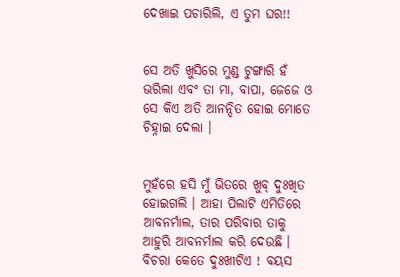ଦେଖାଇ ପଚାରିଲି, ଏ ତୁମ ଘର!!


ସେ ଅତି ଖୁସିରେ ମୁଣ୍ଡ ଟୁଙ୍ଗାରି ହଁ ଭରିଲା ଏବଂ ତା ମା, ବାପା, ଜେଜେ ଓ ସେ କିଏ ଅତି ଆନନ୍ଦିତ ହୋଇ ମୋତେ ଚିହ୍ନାଇ ଦେଲା ।


ମୁହଁରେ ହସି ମୁଁ ଭିତରେ ଖୁବ୍ ଦୁଃଖିତ ହୋଇଗଲି । ଆହା ପିଲାଟି ଏମିତିରେ ଆବନର୍ମାଲ, ତାର ପରିବାର ତାକୁ ଆହୁରି ଆବନର୍ମାଲ କରି ଦେଉଛି । ବିଚରା କେତେ ଦୁଃଖୀଟିଏ ! ବୟସ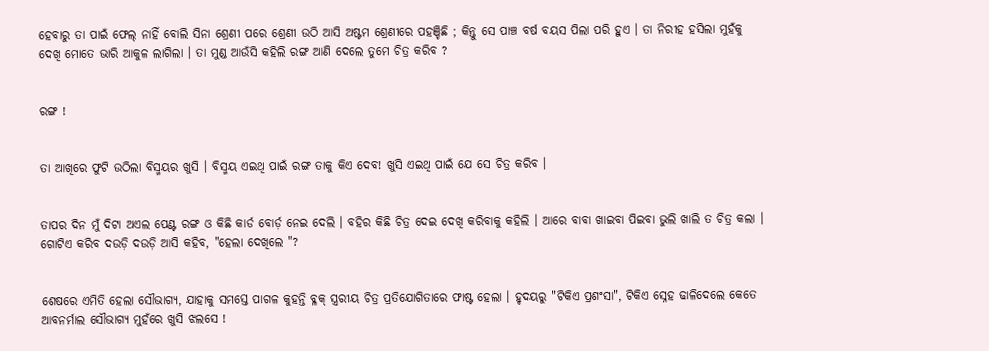ହେବାରୁ ତା ପାଇଁ ଫେଲ୍ ନାହିଁ ବୋଲି ସିନା ଶ୍ରେଣୀ ପରେ ଶ୍ରେଣୀ ଉଠି ଆସି ଅଷ୍ଟମ ଶ୍ରେଣୀରେ ପହଞ୍ଚିଛି ; କିନ୍ତୁ ସେ ପାଞ୍ଚ ବର୍ଷ ବୟସ ପିଲା ପରି ହୁଏ । ତା ନିରୀହ ହସିଲା ମୁହଁକୁ ଦେଖି ମୋତେ ଭାରି ଆକୁଳ ଲାଗିଲା । ତା ମୁଣ୍ଡ ଆଉଁସି କହିଲି ରଙ୍ଗ ଆଣି ଦେଲେ ତୁମେ ଚିତ୍ର କରିବ ?


ରଙ୍ଗ !


ତା ଆଖିରେ ଫୁଟି ଉଠିଲା ବିସ୍ମୟର ଖୁସି । ବିସ୍ମୟ ଏଇଥି ପାଇଁ ରଙ୍ଗ ତାକୁ କିଏ ଦେବ! ଖୁସି ଏଇଥି ପାଇଁ ଯେ ସେ ଚିତ୍ର କରିବ ।


ତାପର ଦିନ ମୁଁ ଦିଟା ଅଏଲ ପେଣ୍ଟ ରଙ୍ଗ ଓ କିଛି କାର୍ଡ ବୋର୍ଡ଼ ନେଇ ଦେଲି । ବହିର କିଛି ଚିତ୍ର ଦେଇ ଦେଖି କରିବାକୁ କହିଲି । ଆରେ ବାବା ଖାଇବା ପିଇବା ଭୁଲି ଖାଲି ତ ଚିତ୍ର କଲା । ଗୋଟିଏ କରିବ ଦଉଡ଼ି ଦଉଡ଼ି ଆସି କହିବ, "ହେଲା ଦେଖିଲେ "?


ଶେଷରେ ଏମିତି ହେଲା ସୌଭାଗ୍ୟ, ଯାହାକୁ ସମସ୍ତେ ପାଗଳ କୁହନ୍ତି ବ୍ଳକ୍ ସ୍ତ୍ରରୀୟ ଚିତ୍ର ପ୍ରତିଯୋଗିତାରେ ଫାଷ୍ଟ ହେଲା । ହୃଦୟରୁ "ଟିକିଏ ପ୍ରଶଂସା", ଟିକିଏ ସ୍ନେହ ଢାଳିଦେଲେ କେତେ ଆବନର୍ମାଲ ସୌଭାଗ୍ୟ ମୁହଁରେ ଖୁସି ଝଲସେ !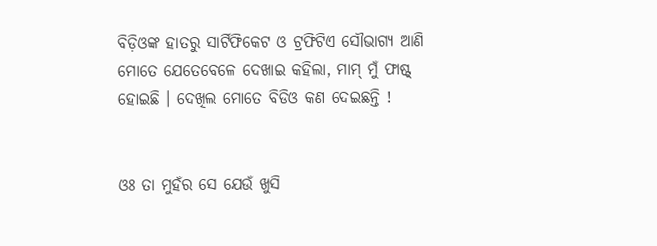ବିଡ଼ିଓଙ୍କ ହାତରୁ ସାର୍ଟିଫିକେଟ ଓ ଟ୍ରଫିଟିଏ ସୌଭାଗ୍ୟ ଆଣି ମୋତେ ଯେତେବେଳେ ଦେଖାଇ କହିଲା, ମାମ୍ ମୁଁ ଫାଷ୍ଟ୍ ହୋଇଛି । ଦେଖିଲ ମୋତେ ବିଡିଓ କଣ ଦେଇଛନ୍ତି !


ଓଃ ତା ମୁହଁର ସେ ଯେଉଁ ଖୁସି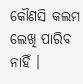କୌଣସି କଲମ ଲେଖି ପାରିବ ନାହିଁ ।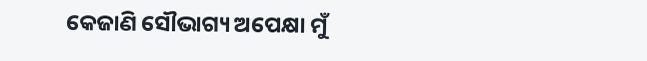କେଜାଣି ସୌଭାଗ୍ୟ ଅପେକ୍ଷା ମୁଁ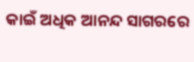କାଇଁ ଅଧିକ ଆନନ୍ଦ ସାଗରରେ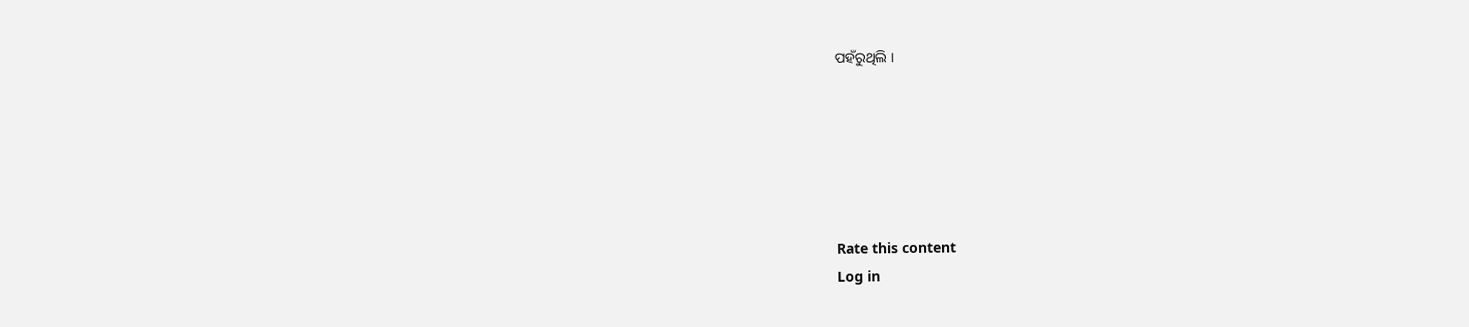ପହଁରୁଥିଲି ।






Rate this content
Log in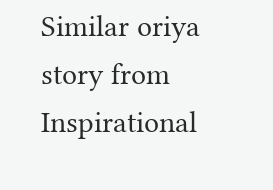Similar oriya story from Inspirational